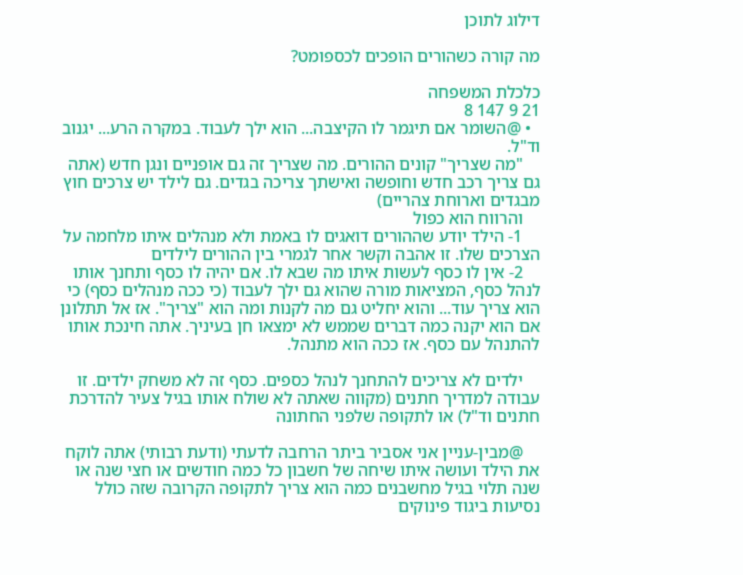דילוג לתוכן

מה קורה כשהורים הופכים לכספומט?

כלכלת המשפחה
21 9 147 8
  • @השומר אם תיגמר לו הקיצבה... הוא ילך לעבוד. במקרה הרע... יגנוב וד"ל.
    "מה שצריך" קונים ההורים. מה שצריך זה גם אופניים ונגן חדש (אתה גם צריך רכב חדש וחופשה ואישתך צריכה בגדים. גם לילד יש צרכים חוץ מבגדים וארוחת צהריים)
    והרווח הוא כפול
    1- הילד יודע שההורים דואגים לו באמת ולא מנהלים איתו מלחמה על הצרכים שלו. זו אהבה וקשר אחר לגמרי בין ההורים לילדים
    2- אין לו כסף לעשות איתו מה שבא לו. אם יהיה לו כסף ותחנך אותו לנהל כסף, המציאות מורה שהוא גם ילך לעבוד (כי ככה מנהלים כסף) כי הוא צריך עוד... והוא יחליט גם מה לקנות ומה הוא "צריך". אז אל תתלונן אם הוא יקנה כמה דברים שממש לא ימצאו חן בעיניך. אתה חינכת אותו להתנהל עם כסף. אז ככה הוא מתנהל.

    ילדים לא צריכים להתחנך לנהל כספים. כסף זה לא משחק ילדים. זו עבודה למדריך חתנים (מקווה שאתה לא שולח אותו בגיל צעיר להדרכת חתנים וד"ל) או לתקופה שלפני החתונה

    @מבין-עניין אני אסביר ביתר הרחבה לדעתי (ודעת רבותי) אתה לוקח את הילד ועושה איתו שיחה של חשבון כל כמה חודשים או חצי שנה או שנה תלוי בגיל מחשבנים כמה הוא צריך לתקופה הקרובה שזה כולל נסיעות ביגוד פינוקים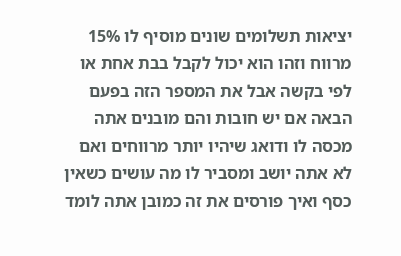יציאות תשלומים שונים מוסיף לו 15% מרווח וזהו הוא יכול לקבל בבת אחת או לפי בקשה אבל את המספר הזה בפעם הבאה אם יש חובות והם מובנים אתה מכסה לו ודואג שיהיו יותר מרווחים ואם לא אתה יושב ומסביר לו מה עושים כשאין כסף ואיך פורסים את זה כמובן אתה לומד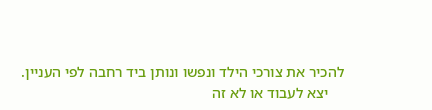להכיר את צורכי הילד ונפשו ונותן ביד רחבה לפי העניין.
    יצא לעבוד או לא זה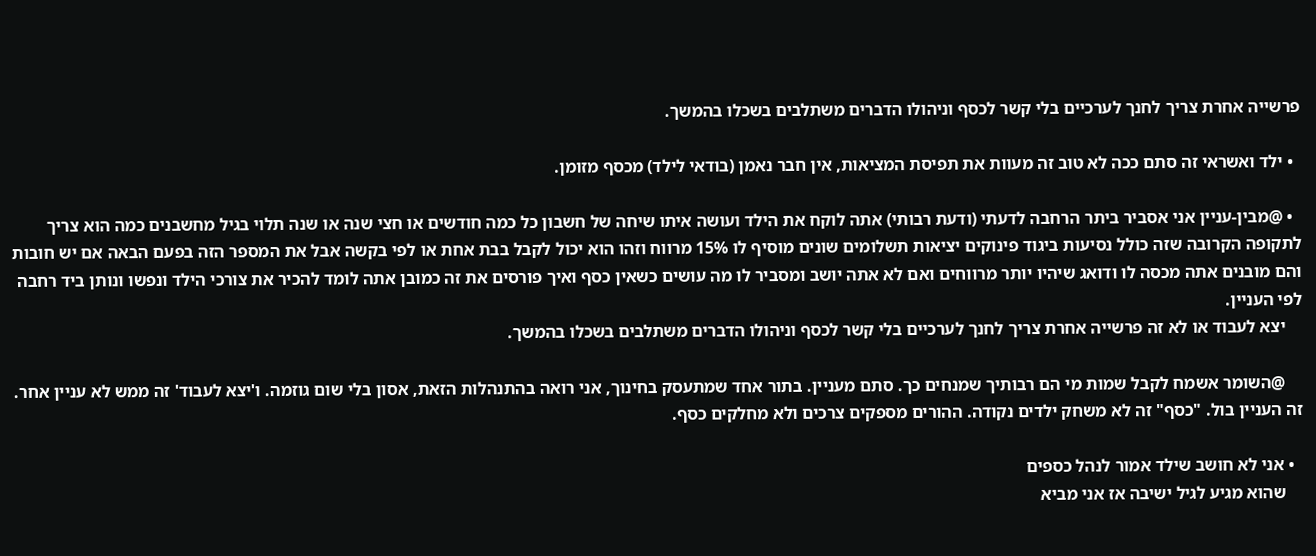פרשייה אחרת צריך לחנך לערכיים בלי קשר לכסף וניהולו הדברים משתלבים בשכלו בהמשך.

  • ילד ואשראי זה סתם ככה לא טוב זה מעוות את תפיסת המציאות, אין חבר נאמן (בודאי לילד) מכסף מזומן.

  • @מבין-עניין אני אסביר ביתר הרחבה לדעתי (ודעת רבותי) אתה לוקח את הילד ועושה איתו שיחה של חשבון כל כמה חודשים או חצי שנה או שנה תלוי בגיל מחשבנים כמה הוא צריך לתקופה הקרובה שזה כולל נסיעות ביגוד פינוקים יציאות תשלומים שונים מוסיף לו 15% מרווח וזהו הוא יכול לקבל בבת אחת או לפי בקשה אבל את המספר הזה בפעם הבאה אם יש חובות והם מובנים אתה מכסה לו ודואג שיהיו יותר מרווחים ואם לא אתה יושב ומסביר לו מה עושים כשאין כסף ואיך פורסים את זה כמובן אתה לומד להכיר את צורכי הילד ונפשו ונותן ביד רחבה לפי העניין.
    יצא לעבוד או לא זה פרשייה אחרת צריך לחנך לערכיים בלי קשר לכסף וניהולו הדברים משתלבים בשכלו בהמשך.

    @השומר אשמח לקבל שמות מי הם רבותיך שמנחים כך. סתם מעניין. בתור אחד שמתעסק בחינוך, אני רואה בהתנהלות הזאת, אסון בלי שום גוזמה. ו'יצא לעבוד' זה ממש לא עניין אחר. זה העניין בול. "כסף" זה לא משחק ילדים נקודה. ההורים מספקים צרכים ולא מחלקים כסף.

  • אני לא חושב שילד אמור לנהל כספים
    שהוא מגיע לגיל ישיבה אז אני מביא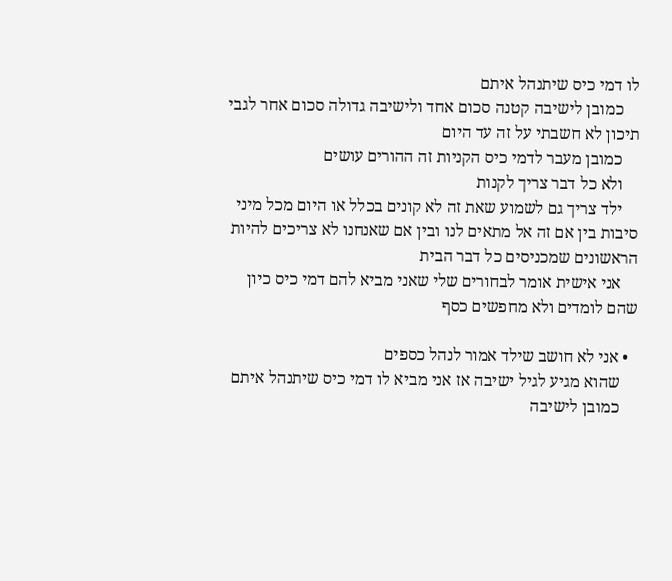לו דמי כיס שיתנהל איתם
    כמובן לישיבה קטנה סכום אחד ולישיבה גדולה סכום אחר לגבי תיכון לא חשבתי על זה עד היום
    כמובן מעבר לדמי כיס הקניות זה ההורים עושים
    ולא כל דבר צריך לקנות
    ילד צריך גם לשמוע שאת זה לא קונים בכלל או היום מכל מיני סיבות בין אם זה אל מתאים לנו ובין אם שאנחנו לא צריכים להיות הראשונים שמכניסים כל דבר הבית
    אני אישית אומר לבחורים שלי שאני מביא להם דמי כיס כיון שהם לומדים ולא מחפשים כסף

  • אני לא חושב שילד אמור לנהל כספים
    שהוא מגיע לגיל ישיבה אז אני מביא לו דמי כיס שיתנהל איתם
    כמובן לישיבה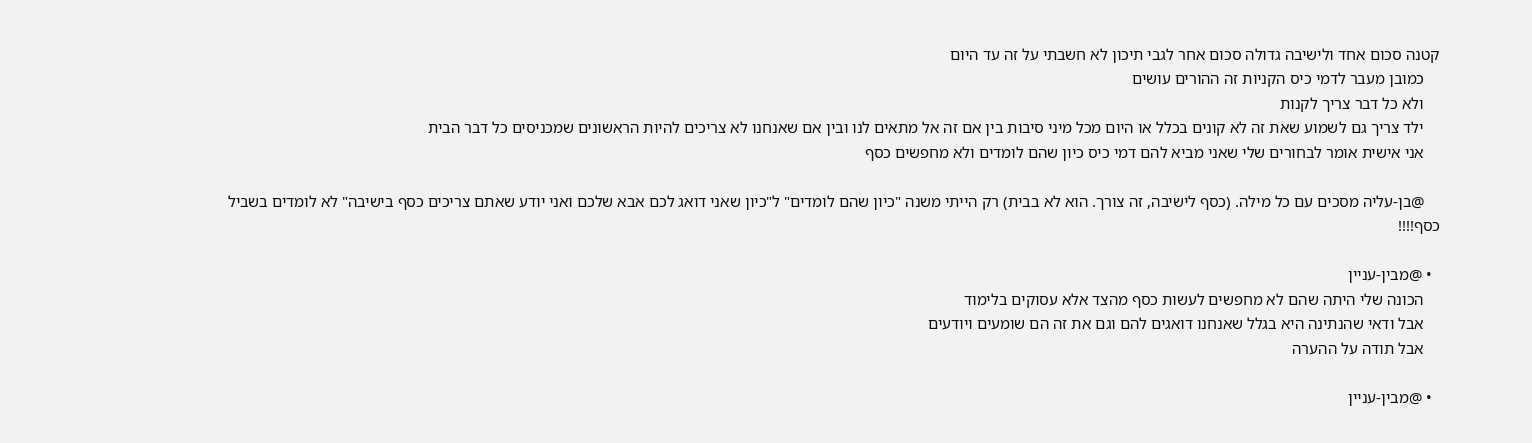קטנה סכום אחד ולישיבה גדולה סכום אחר לגבי תיכון לא חשבתי על זה עד היום
    כמובן מעבר לדמי כיס הקניות זה ההורים עושים
    ולא כל דבר צריך לקנות
    ילד צריך גם לשמוע שאת זה לא קונים בכלל או היום מכל מיני סיבות בין אם זה אל מתאים לנו ובין אם שאנחנו לא צריכים להיות הראשונים שמכניסים כל דבר הבית
    אני אישית אומר לבחורים שלי שאני מביא להם דמי כיס כיון שהם לומדים ולא מחפשים כסף

    @בן-עליה מסכים עם כל מילה. (כסף לישיבה, זה צורך. הוא לא בבית) רק הייתי משנה "כיון שהם לומדים" ל"כיון שאני דואג לכם אבא שלכם ואני יודע שאתם צריכים כסף בישיבה" לא לומדים בשביל כסף!!!!

  • @מבין-עניין
    הכונה שלי היתה שהם לא מחפשים לעשות כסף מהצד אלא עסוקים בלימוד
    אבל ודאי שהנתינה היא בגלל שאנחנו דואגים להם וגם את זה הם שומעים ויודעים
    אבל תודה על ההערה

  • @מבין-עניין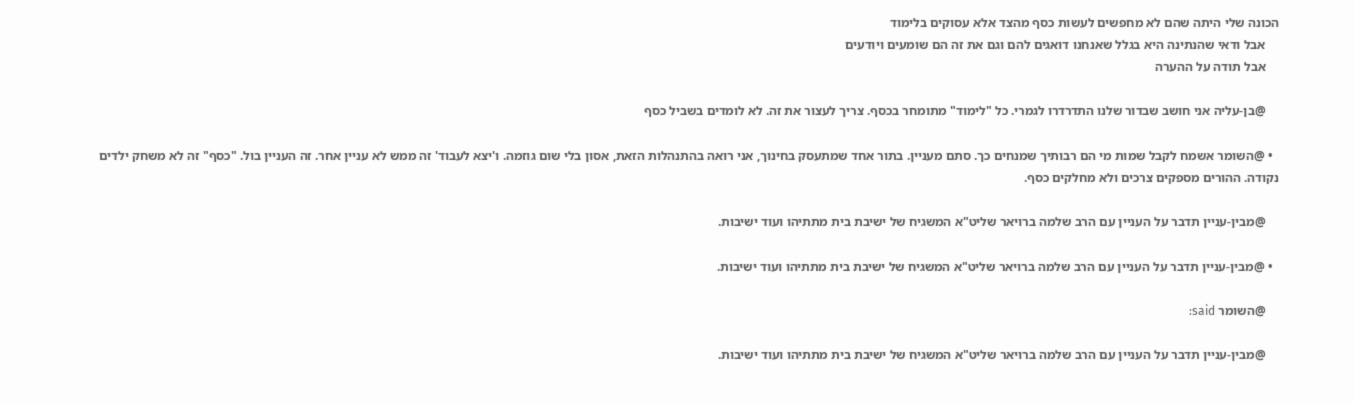הכונה שלי היתה שהם לא מחפשים לעשות כסף מהצד אלא עסוקים בלימוד
    אבל ודאי שהנתינה היא בגלל שאנחנו דואגים להם וגם את זה הם שומעים ויודעים
    אבל תודה על ההערה

    @בן-עליה אני חושב שבדור שלנו התדרדרו לגמרי. כל "לימוד" מתומחר בכסף. צריך לעצור את זה. לא לומדים בשביל כסף

  • @השומר אשמח לקבל שמות מי הם רבותיך שמנחים כך. סתם מעניין. בתור אחד שמתעסק בחינוך, אני רואה בהתנהלות הזאת, אסון בלי שום גוזמה. ו'יצא לעבוד' זה ממש לא עניין אחר. זה העניין בול. "כסף" זה לא משחק ילדים נקודה. ההורים מספקים צרכים ולא מחלקים כסף.

    @מבין-עניין תדבר על העניין עם הרב שלמה ברויאר שליט"א המשגיח של ישיבת בית מתתיהו ועוד ישיבות.

  • @מבין-עניין תדבר על העניין עם הרב שלמה ברויאר שליט"א המשגיח של ישיבת בית מתתיהו ועוד ישיבות.

    @השומר said:

    @מבין-עניין תדבר על העניין עם הרב שלמה ברויאר שליט"א המשגיח של ישיבת בית מתתיהו ועוד ישיבות.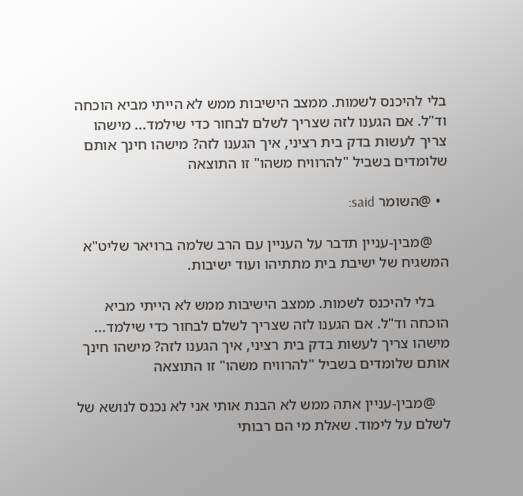בלי להיכנס לשמות. ממצב הישיבות ממש לא הייתי מביא הוכחה וד"ל. אם הגענו לזה שצריך לשלם לבחור כדי שילמד... מישהו צריך לעשות בדק בית רציני, איך הגענו לזה? מישהו חינך אותם שלומדים בשביל "להרוויח משהו" זו התוצאה

  • @השומר said:

    @מבין-עניין תדבר על העניין עם הרב שלמה ברויאר שליט"א המשגיח של ישיבת בית מתתיהו ועוד ישיבות.

    בלי להיכנס לשמות. ממצב הישיבות ממש לא הייתי מביא הוכחה וד"ל. אם הגענו לזה שצריך לשלם לבחור כדי שילמד... מישהו צריך לעשות בדק בית רציני, איך הגענו לזה? מישהו חינך אותם שלומדים בשביל "להרוויח משהו" זו התוצאה

    @מבין-עניין אתה ממש לא הבנת אותי אני לא נכנס לנושא של לשלם על לימוד. שאלת מי הם רבותי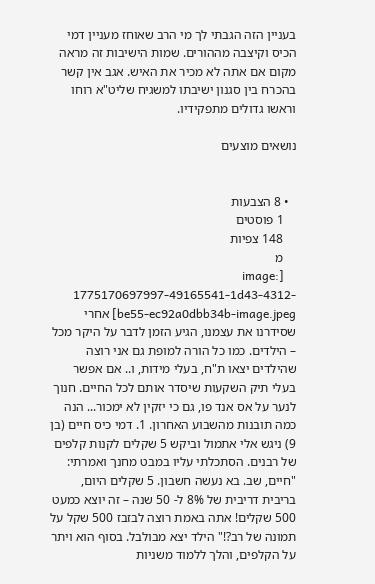בעניין הזה הגבתי לך מי הרב שאוחז מעניין דמי הכיס וקיצבה מההורים. שמות הישיבות זה מראה מקום אם אתה לא מכיר את האיש. אגב אין קשר בהכרח בין סגנון ישיבתו למשגיח שליט"א רוחו וראשו גדולים מתפקידיו.

נושאים מוצעים


  • 8 הצבעות
    1 פוסטים
    148 צפיות
    מ
    [image: 1775170697997-49165541-1d43-4312-be55-ec92a0dbb34b-image.jpeg] אחרי שסידרנו את עצמנו, הגיע הזמן לדבר על היקר מכל – הילדים. כמו כל הורה למופת גם אני רוצה שהילדים יצאו ת"ח, בעלי מידות, ו.. אם אפשר בעלי תיק השקעות שיסדר אותם לכל החיים. חנוך לנער על אס אנד פו, גם כי יזקין לא ימכור... הנה כמה תובנות מהשבוע האחרון. 1. דמי כיס חיים (בן 9) ניגש אלי אתמול וביקש 5 שקלים לקנות קלפים של רבנים. הסתכלתי עליו במבט מחנך ואמרתי: "חיים, שב. בא נעשה חשבון. 5 שקלים היום, בריבית דריבית של 8% ל- 50 שנה – זה יוצא כמעט 500 שקלים! אתה באמת רוצה לבזבז 500 שקל על תמונה של רב?!" הילד יצא מבולבל. בסוף הוא ויתר על הקלפים, והלך ללמוד משניות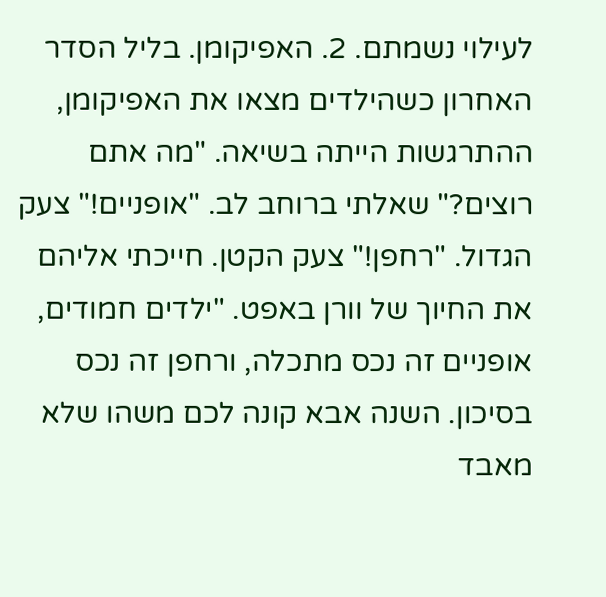לעילוי נשמתם. 2. האפיקומן. בליל הסדר האחרון כשהילדים מצאו את האפיקומן, ההתרגשות הייתה בשיאה. "מה אתם רוצים?" שאלתי ברוחב לב. "אופניים!" צעק הגדול. "רחפן!" צעק הקטן. חייכתי אליהם את החיוך של וורן באפט. "ילדים חמודים, אופניים זה נכס מתכלה, ורחפן זה נכס בסיכון. השנה אבא קונה לכם משהו שלא מאבד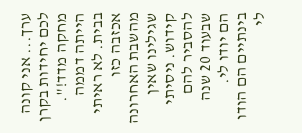ערך... אני קונה לכם יחידות בקרן מחקה מדד!". הייתה דממה בבית. לא ראיתי אכזבה כזו מהשבת האחרונה שגילינו שאין קידוש. ניסיתי להסביר להם שבעוד 20 שנה הם יודו לי. בינתיים הם הודו לי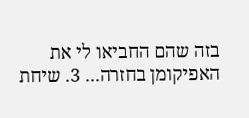בזה שהם החביאו לי את האפיקומן בחזרה... 3. שיחת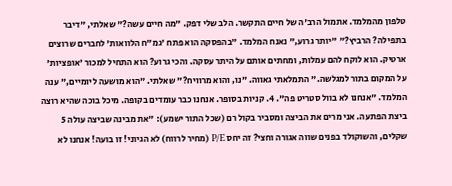טלפון מהמלמד. אתמול הרב'ה של חיים התקשר. הלב שלי דפק. "מה חיים עשה?" שאלתי, "דיבר בתפילה? הרביץ?" "יותר גרוע," נאנח המלמד. "בהפסקה הוא פתח 'גמ"ח הלוואות' לחברים שרוצים ארטיק. הוא לוקח להם עמלות, ומחתים אותם על היתר עסקה. והכי גרוע? הוא התחיל למכור 'אופציות' על המקום בתור למגלשה." התמלאתי גאווה. "נו, והוא מרוויח?" שאלתי. "הוא מושעה ליומיים," ענה המלמד. "אנחנו לא בוול סטריט פה". 4. קניות בסופר. אנחנו כבר עומדים בקופה. מיכל בוכה שהיא רוצה ביצת הפתעה. אני מרים את הביצה ומסביר בקול רם (שכל התור ישמע): "את מבינה שביצה עולה 5 שקלים, והשוקולד בפנים שווה אגורה וחצי? זה יחס P/E (מחיר לרווח) לא הגיוני! זו בועה! אנחנו לא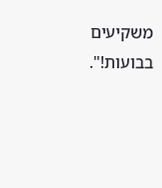משקיעים בבועות!".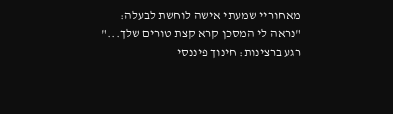מאחוריי שמעתי אישה לוחשת לבעלה: "נראה לי המסכן קרא קצת טורים שלך..." רגע ברצינות: חינוך פיננסי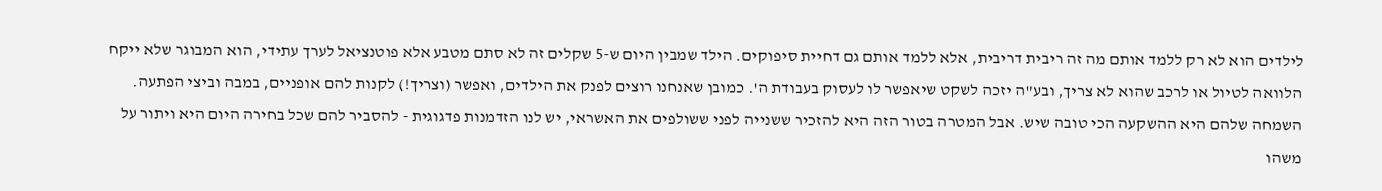לילדים הוא לא רק ללמד אותם מה זה ריבית דריבית, אלא ללמד אותם גם דחיית סיפוקים. הילד שמבין היום ש-5 שקלים זה לא סתם מטבע אלא פוטנציאל לערך עתידי, הוא המבוגר שלא ייקח הלוואה לטיול או לרכב שהוא לא צריך, ובע"ה יזכה לשקט שיאפשר לו לעסוק בעבודת ה'. כמובן שאנחנו רוצים לפנק את הילדים, ואפשר (וצריך!) לקנות להם אופניים, במבה וביצי הפתעה. השמחה שלהם היא ההשקעה הכי טובה שיש. אבל המטרה בטור הזה היא להזכיר ששנייה לפני ששולפים את האשראי, יש לנו הזדמנות פדגוגית - להסביר להם שכל בחירה היום היא ויתור על משהו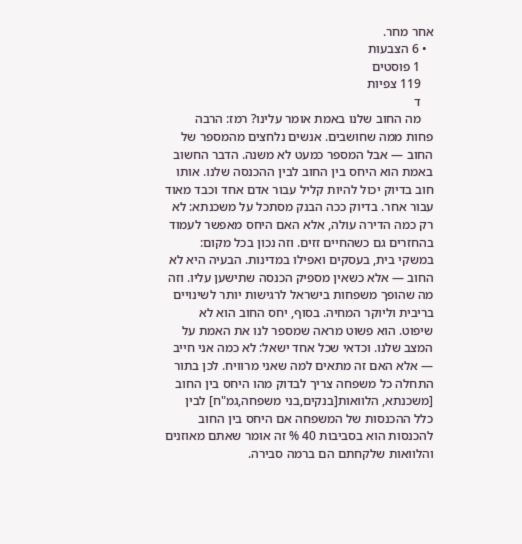אחר מחר.
  • 6 הצבעות
    1 פוסטים
    119 צפיות
    ד
    מה החוב שלנו באמת אומר עלינו? רמז: הרבה פחות ממה שחושבים. אנשים נלחצים מהמספר של החוב — אבל המספר כמעט לא משנה. הדבר החשוב באמת הוא היחס בין החוב לבין ההכנסה שלנו. אותו חוב בדיוק יכול להיות קליל עבור אדם אחד וכבד מאוד עבור אחר. בדיוק ככה הבנק מסתכל על משכנתא: לא רק כמה הדירה עולה, אלא האם היחס מאפשר לעמוד בהחזרים גם כשהחיים זזים. וזה נכון בכל מקום: במשקי בית, בעסקים ואפילו במדינות. הבעיה היא לא החוב — אלא כשאין מספיק הכנסה שתישען עליו. וזה מה שהופך משפחות בישראל לרגישות יותר לשינויים בריבית וליוקר המחיה. בסוף, יחס החוב הוא לא שיפוט. הוא פשוט מראה שמספר לנו את האמת על המצב שלנו. וכדאי שכל אחד ישאל: לא כמה אני חייב — אלא האם זה מתאים למה שאני מרוויח. לכן בתור התחלה כל משפחה צריך לבדוק מהו היחס בין החוב [משכנתא, הלוואות[בנקים,בני משפחה,גמ"ח] לבין כלל ההכנסות של המשפחה אם היחס בין החוב להכנסות הוא בסביבות 40 % זה אומר שאתם מאוזנים והלוואות שלקחתם הם ברמה סבירה.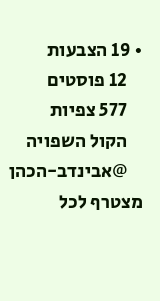• 19 הצבעות
    12 פוסטים
    577 צפיות
    הקול השפויה
    @אבינדב-הכהן מצטרף לכל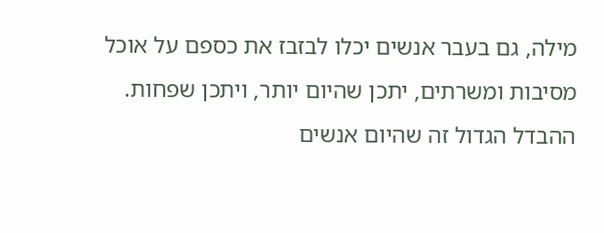מילה, גם בעבר אנשים יכלו לבזבז את כספם על אוכל מסיבות ומשרתים, יתכן שהיום יותר, ויתכן שפחות. ההבדל הגדול זה שהיום אנשים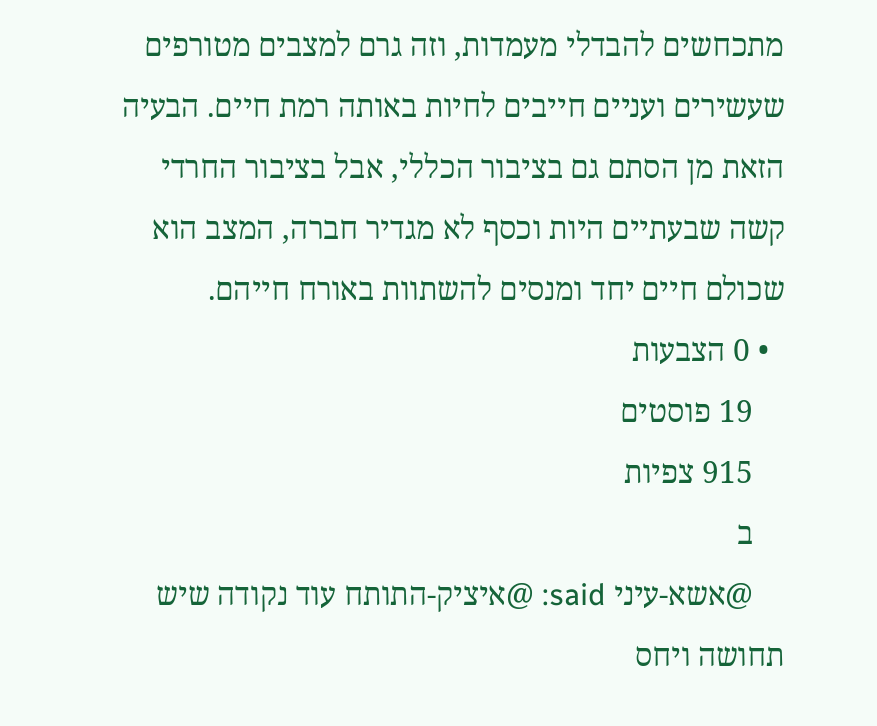מתכחשים להבדלי מעמדות, וזה גרם למצבים מטורפים שעשירים ועניים חייבים לחיות באותה רמת חיים. הבעיה הזאת מן הסתם גם בציבור הכללי, אבל בציבור החרדי קשה שבעתיים היות וכסף לא מגדיר חברה, המצב הוא שכולם חיים יחד ומנסים להשתוות באורח חייהם.
  • 0 הצבעות
    19 פוסטים
    915 צפיות
    ב
    @אשא-עיני said: @איציק-התותח עוד נקודה שיש תחושה ויחס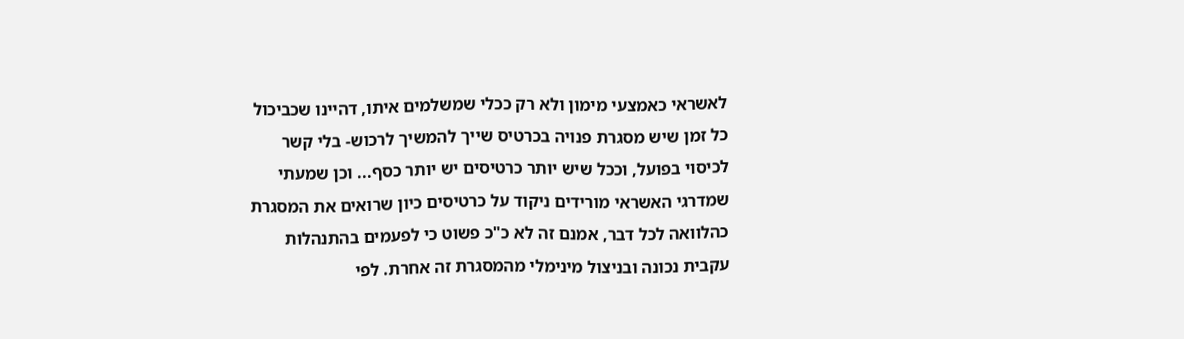לאשראי כאמצעי מימון ולא רק ככלי שמשלמים איתו, דהיינו שכביכול כל זמן שיש מסגרת פנויה בכרטיס שייך להמשיך לרכוש- בלי קשר לכיסוי בפועל, וככל שיש יותר כרטיסים יש יותר כסף... וכן שמעתי שמדרגי האשראי מורידים ניקוד על כרטיסים כיון שרואים את המסגרת כהלוואה לכל דבר, אמנם זה לא כ"כ פשוט כי לפעמים בהתנהלות עקבית נכונה ובניצול מינימלי מהמסגרת זה אחרת. לפי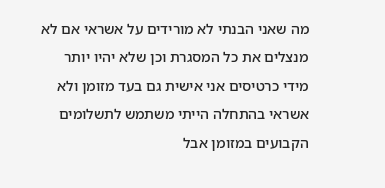מה שאני הבנתי לא מורידים על אשראי אם לא מנצלים את כל המסגרת וכן שלא יהיו יותר מידי כרטיסים אני אישית גם בעד מזומן ולא אשראי בהתחלה הייתי משתמש לתשלומים הקבועים במזומן אבל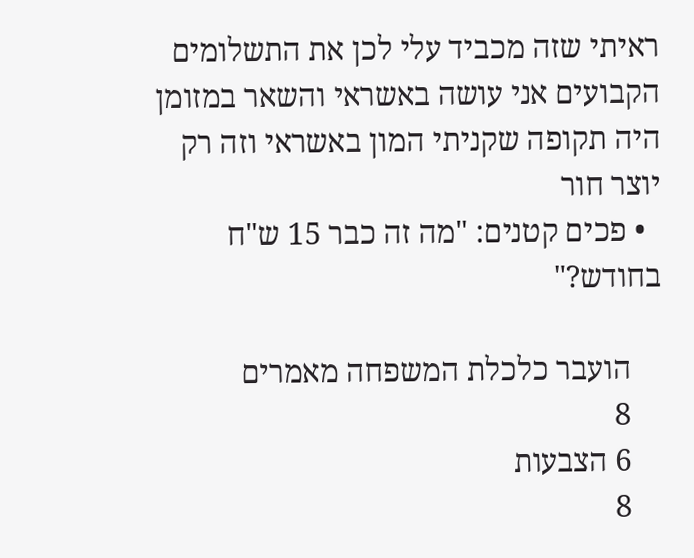ראיתי שזה מכביד עלי לכן את התשלומים הקבועים אני עושה באשראי והשאר במזומן היה תקופה שקניתי המון באשראי וזה רק יוצר חור
  • פכים קטנים: "מה זה כבר 15 ש"ח בחודש?"

    הועבר כלכלת המשפחה מאמרים
    8
    6 הצבעות
    8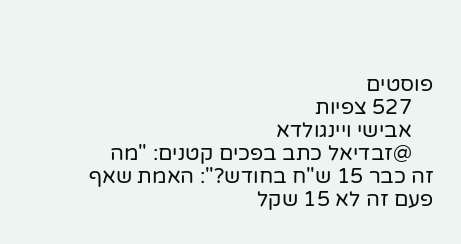פוסטים
    527 צפיות
    אבישי ויינגולדא
    @זבדיאל כתב בפכים קטנים: "מה זה כבר 15 ש"ח בחודש?": האמת שאף פעם זה לא 15 שקל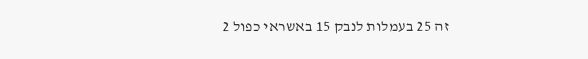זה 25 בעמלות לנבק 15 באשראי כפול 2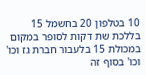10 בטלפון 20 בחשמל 15 בללכת שת דקות לסופר במקום במכולת 15 בלעבור חברת גז וכו' וכו' בסוף זה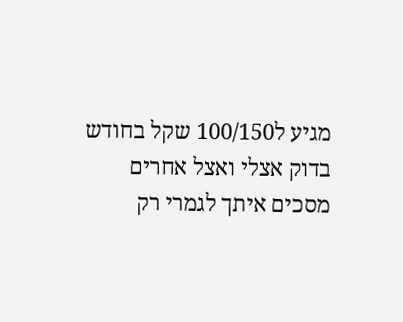מגיע ל100/150 שקל בחודש בדוק אצלי ואצל אחרים מסכים איתך לגמרי רק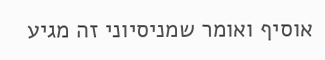אוסיף ואומר שמניסיוני זה מגיע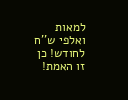למאות ואלפי ש''ח לחודש! כן זו האמת!